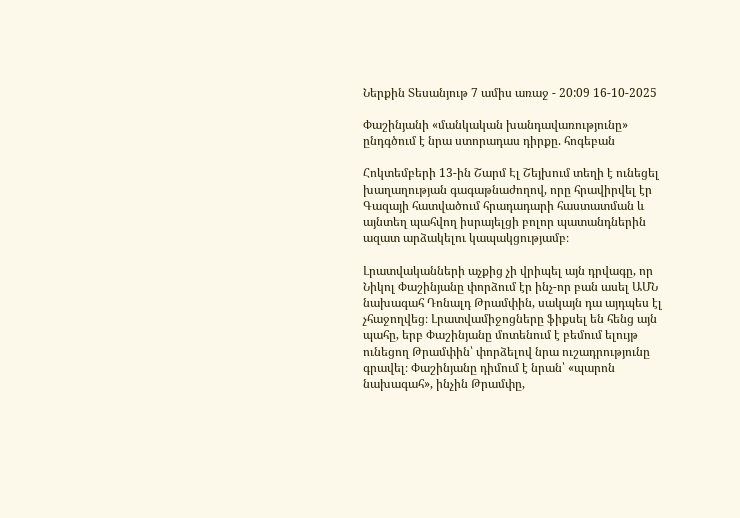Ներքին Տեսանյութ 7 ամիս առաջ - 20:09 16-10-2025

Փաշինյանի «մանկական խանդավառությունը» ընդգծում է նրա ստորադաս դիրքը. հոգեբան

Հոկտեմբերի 13-ին Շարմ Էլ Շեյխում տեղի է ունեցել խաղաղության գագաթնաժողով, որը հրավիրվել էր Գազայի հատվածում հրադադարի հաստատման և այնտեղ պահվող իսրայելցի բոլոր պատանդներին ազատ արձակելու կապակցությամբ։

Լրատվականների աչքից չի վրիպել այն դրվագը, որ Նիկոլ Փաշինյանը փորձում էր ինչ-որ բան ասել ԱՄՆ նախագահ Դոնալդ Թրամփին, սակայն դա այդպես էլ չհաջողվեց։ Լրատվամիջոցները ֆիքսել են հենց այն պահը, երբ Փաշինյանը մոտենում է բեմում ելույթ ունեցող Թրամփին՝ փորձելով նրա ուշադրությունը գրավել։ Փաշինյանը դիմում է նրան՝ «պարոն նախագահ», ինչին Թրամփը,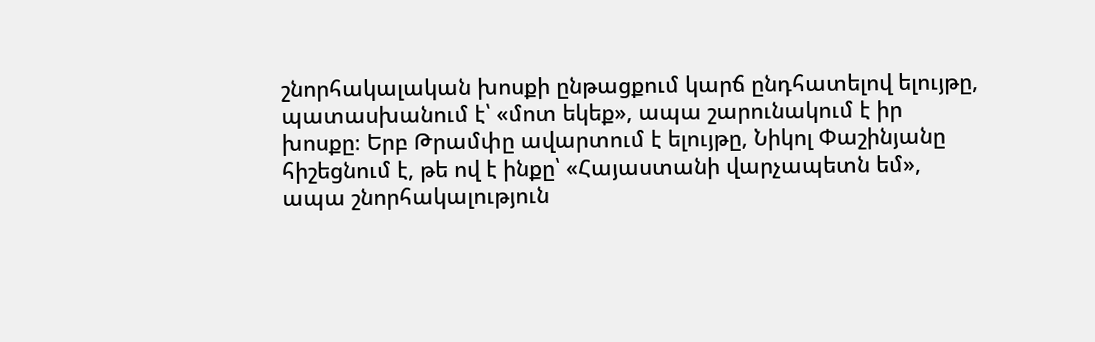շնորհակալական խոսքի ընթացքում կարճ ընդհատելով ելույթը, պատասխանում է՝ «մոտ եկեք», ապա շարունակում է իր խոսքը։ Երբ Թրամփը ավարտում է ելույթը, Նիկոլ Փաշինյանը հիշեցնում է, թե ով է ինքը՝ «Հայաստանի վարչապետն եմ», ապա շնորհակալություն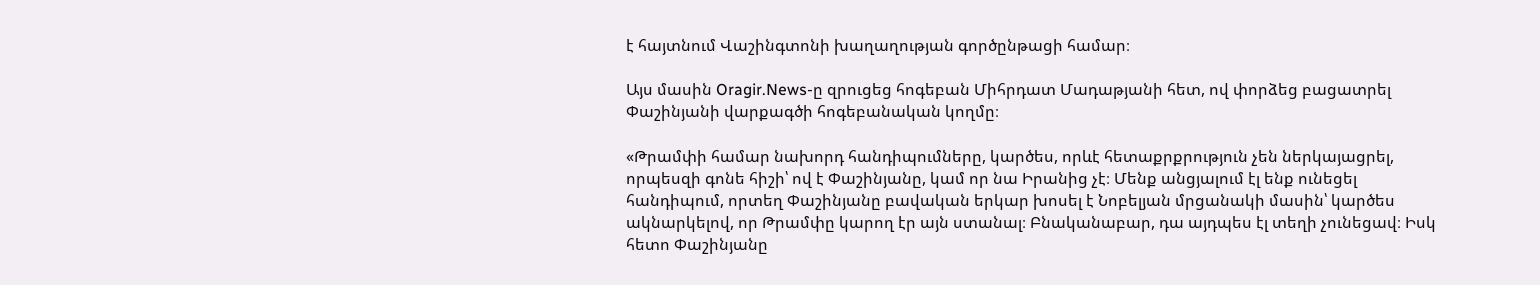է հայտնում Վաշինգտոնի խաղաղության գործընթացի համար։

Այս մասին Oragir.News-ը զրուցեց հոգեբան Միհրդատ Մադաթյանի հետ, ով փորձեց բացատրել Փաշինյանի վարքագծի հոգեբանական կողմը։

«Թրամփի համար նախորդ հանդիպումները, կարծես, որևէ հետաքրքրություն չեն ներկայացրել, որպեսզի գոնե հիշի՝ ով է Փաշինյանը, կամ որ նա Իրանից չէ։ Մենք անցյալում էլ ենք ունեցել հանդիպում, որտեղ Փաշինյանը բավական երկար խոսել է Նոբելյան մրցանակի մասին՝ կարծես ակնարկելով, որ Թրամփը կարող էր այն ստանալ։ Բնականաբար, դա այդպես էլ տեղի չունեցավ։ Իսկ հետո Փաշինյանը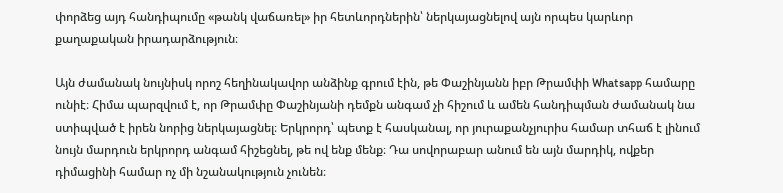փորձեց այդ հանդիպումը «թանկ վաճառել» իր հետևորդներին՝ ներկայացնելով այն որպես կարևոր քաղաքական իրադարձություն։

Այն ժամանակ նույնիսկ որոշ հեղինակավոր անձինք գրում էին, թե Փաշինյանն իբր Թրամփի Whatsapp համարը ունիէ։ Հիմա պարզվում է, որ Թրամփը Փաշինյանի դեմքն անգամ չի հիշում և ամեն հանդիպման ժամանակ նա ստիպված է իրեն նորից ներկայացնել։ Երկրորդ՝ պետք է հասկանալ, որ յուրաքանչյուրիս համար տհաճ է լինում նույն մարդուն երկրորդ անգամ հիշեցնել, թե ով ենք մենք։ Դա սովորաբար անում են այն մարդիկ, ովքեր դիմացինի համար ոչ մի նշանակություն չունեն։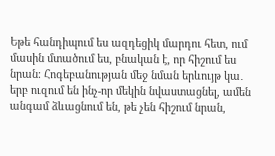Եթե հանդիպում ես ազդեցիկ մարդու հետ, ում մասին մտածում ես, բնական է, որ հիշում ես նրան։ Հոգեբանության մեջ նման երևույթ կա․ երբ ուզում են ինչ-որ մեկին նվաստացնել, ամեն անգամ ձևացնում են, թե չեն հիշում նրան,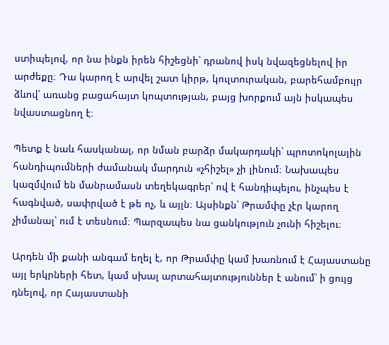ստիպելով, որ նա ինքն իրեն հիշեցնի՝ դրանով իսկ նվազեցնելով իր արժեքը։ Դա կարող է արվել շատ կիրթ, կուլտուրական, բարեհամբույր ձևով՝ առանց բացահայտ կոպտության, բայց խորքում այն իսկապես նվաստացնող է։

Պետք է նաև հասկանալ, որ նման բարձր մակարդակի՝ պրոտոկոլային հանդիպումների ժամանակ մարդուն «չհիշել» չի լինում։ Նախապես կազմվում են մանրամասն տեղեկագրեր՝ ով է հանդիպելու, ինչպես է հագնված, սափրված է թե ոչ, և այլն։ Այսինքն՝ Թրամփը չէր կարող չիմանալ՝ ում է տեսնում։ Պարզապես նա ցանկություն չունի հիշելու։

Արդեն մի քանի անգամ եղել է, որ Թրամփը կամ խառնում է Հայաստանը այլ երկրների հետ, կամ սխալ արտահայտություններ է անում՝ ի ցույց դնելով, որ Հայաստանի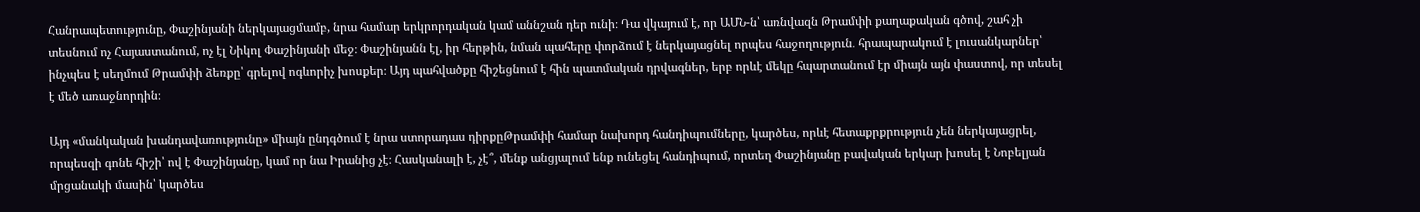Հանրապետությունը, Փաշինյանի ներկայացմամբ, նրա համար երկրորդական կամ աննշան դեր ունի։ Դա վկայում է, որ ԱՄՆ-ն՝ առնվազն Թրամփի քաղաքական գծով, շահ չի տեսնում ոչ Հայաստանում, ոչ էլ Նիկոլ Փաշինյանի մեջ։ Փաշինյանն էլ, իր հերթին, նման պահերը փորձում է ներկայացնել որպես հաջողություն․ հրապարակում է լուսանկարներ՝ ինչպես է սեղմում Թրամփի ձեռքը՝ գրելով ոգևորիչ խոսքեր։ Այդ պահվածքը հիշեցնում է հին պատմական դրվագներ, երբ որևէ մեկը հպարտանում էր միայն այն փաստով, որ տեսել է մեծ առաջնորդին։

Այդ «մանկական խանդավառությունը» միայն ընդգծում է նրա ստորադաս դիրքըԹրամփի համար նախորդ հանդիպումները, կարծես, որևէ հետաքրքրություն չեն ներկայացրել, որպեսզի գոնե հիշի՝ ով է Փաշինյանը, կամ որ նա Իրանից չէ։ Հասկանալի է, չէ՞, մենք անցյալում ենք ունեցել հանդիպում, որտեղ Փաշինյանը բավական երկար խոսել է Նոբելյան մրցանակի մասին՝ կարծես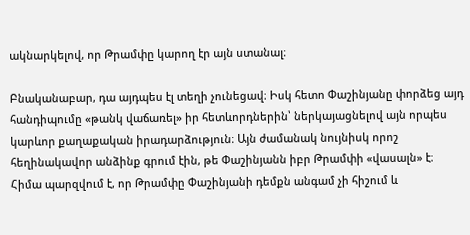ակնարկելով, որ Թրամփը կարող էր այն ստանալ։

Բնականաբար, դա այդպես էլ տեղի չունեցավ։ Իսկ հետո Փաշինյանը փորձեց այդ հանդիպումը «թանկ վաճառել» իր հետևորդներին՝ ներկայացնելով այն որպես կարևոր քաղաքական իրադարձություն։ Այն ժամանակ նույնիսկ որոշ հեղինակավոր անձինք գրում էին, թե Փաշինյանն իբր Թրամփի «վասալն» է։ Հիմա պարզվում է, որ Թրամփը Փաշինյանի դեմքն անգամ չի հիշում և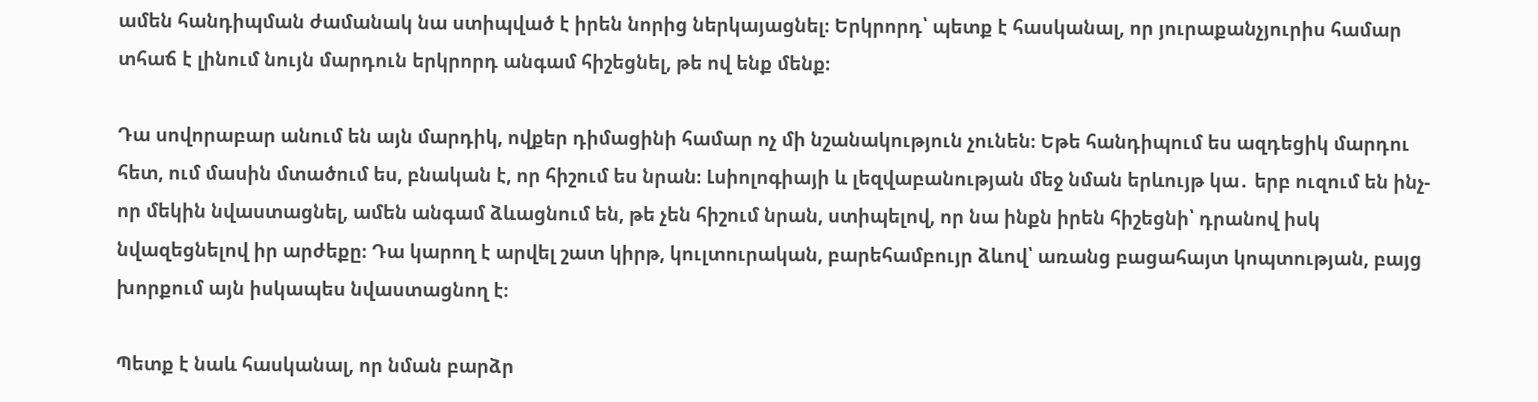ամեն հանդիպման ժամանակ նա ստիպված է իրեն նորից ներկայացնել։ Երկրորդ՝ պետք է հասկանալ, որ յուրաքանչյուրիս համար տհաճ է լինում նույն մարդուն երկրորդ անգամ հիշեցնել, թե ով ենք մենք։

Դա սովորաբար անում են այն մարդիկ, ովքեր դիմացինի համար ոչ մի նշանակություն չունեն։ Եթե հանդիպում ես ազդեցիկ մարդու հետ, ում մասին մտածում ես, բնական է, որ հիշում ես նրան։ Լսիոլոգիայի և լեզվաբանության մեջ նման երևույթ կա․ երբ ուզում են ինչ-որ մեկին նվաստացնել, ամեն անգամ ձևացնում են, թե չեն հիշում նրան, ստիպելով, որ նա ինքն իրեն հիշեցնի՝ դրանով իսկ նվազեցնելով իր արժեքը։ Դա կարող է արվել շատ կիրթ, կուլտուրական, բարեհամբույր ձևով՝ առանց բացահայտ կոպտության, բայց խորքում այն իսկապես նվաստացնող է։

Պետք է նաև հասկանալ, որ նման բարձր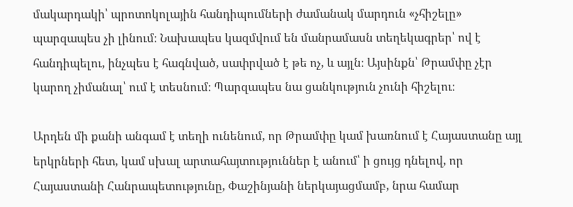մակարդակի՝ պրոտոկոլային հանդիպումների ժամանակ մարդուն «չհիշելը» պարզապես չի լինում։ Նախապես կազմվում են մանրամասն տեղեկագրեր՝ ով է հանդիպելու, ինչպես է հագնված, սափրված է թե ոչ, և այլն։ Այսինքն՝ Թրամփը չէր կարող չիմանալ՝ ում է տեսնում։ Պարզապես նա ցանկություն չունի հիշելու։

Արդեն մի քանի անգամ է տեղի ունենում, որ Թրամփը կամ խառնում է Հայաստանը այլ երկրների հետ, կամ սխալ արտահայտություններ է անում՝ ի ցույց դնելով, որ Հայաստանի Հանրապետությունը, Փաշինյանի ներկայացմամբ, նրա համար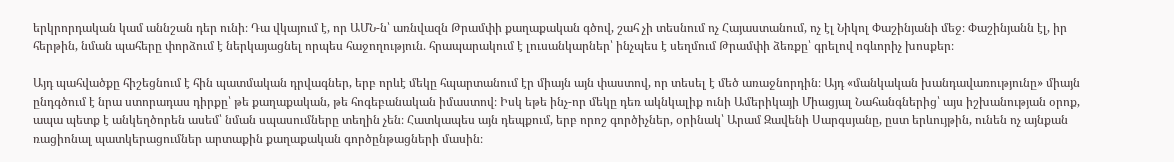երկրորդական կամ աննշան դեր ունի։ Դա վկայում է, որ ԱՄՆ-ն՝ առնվազն Թրամփի քաղաքական գծով, շահ չի տեսնում ոչ Հայաստանում, ոչ էլ Նիկոլ Փաշինյանի մեջ։ Փաշինյանն էլ, իր հերթին, նման պահերը փորձում է ներկայացնել որպես հաջողություն․ հրապարակում է լուսանկարներ՝ ինչպես է սեղմում Թրամփի ձեռքը՝ գրելով ոգևորիչ խոսքեր։

Այդ պահվածքը հիշեցնում է հին պատմական դրվագներ, երբ որևէ մեկը հպարտանում էր միայն այն փաստով, որ տեսել է մեծ առաջնորդին։ Այդ «մանկական խանդավառությունը» միայն ընդգծում է նրա ստորադաս դիրքը՝ թե քաղաքական, թե հոգեբանական իմաստով։ Իսկ եթե ինչ-որ մեկը դեռ ակնկալիք ունի Ամերիկայի Միացյալ Նահանգներից՝ այս իշխանության օրոք, ապա պետք է անկեղծորեն ասեմ՝ նման սպասումները տեղին չեն։ Հատկապես այն դեպքում, երբ որոշ գործիչներ, օրինակ՝ Արամ Զավենի Սարգսյանը, ըստ երևույթին, ունեն ոչ այնքան ռացիոնալ պատկերացումներ արտաքին քաղաքական գործընթացների մասին։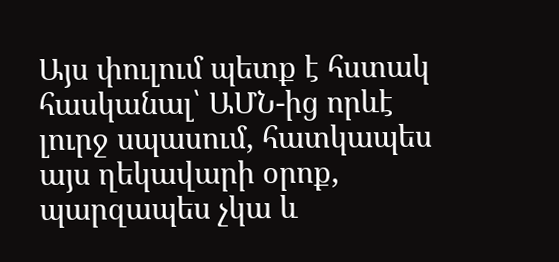Այս փուլում պետք է հստակ հասկանալ՝ ԱՄՆ-ից որևէ լուրջ սպասում, հատկապես այս ղեկավարի օրոք, պարզապես չկա և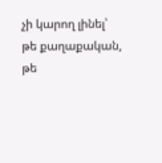չի կարող լինել՝ թե քաղաքական, թե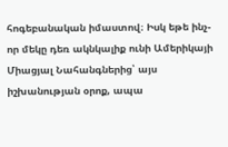հոգեբանական իմաստով։ Իսկ եթե ինչ-որ մեկը դեռ ակնկալիք ունի Ամերիկայի Միացյալ Նահանգներից՝ այս իշխանության օրոք, ապա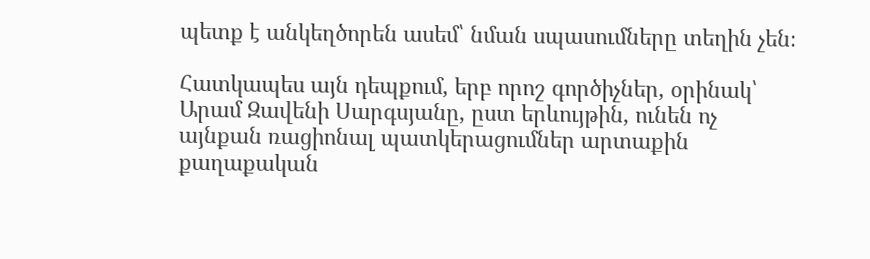պետք է անկեղծորեն ասեմ՝ նման սպասումները տեղին չեն։

Հատկապես այն դեպքում, երբ որոշ գործիչներ, օրինակ՝ Արամ Զավենի Սարգսյանը, ըստ երևույթին, ունեն ոչ այնքան ռացիոնալ պատկերացումներ արտաքին քաղաքական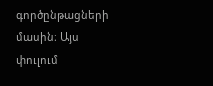գործընթացների մասին։ Այս փուլում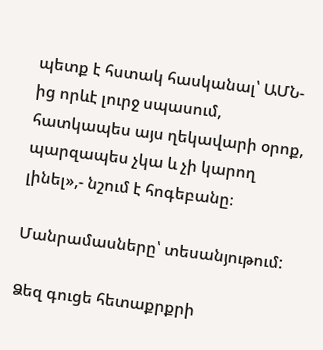պետք է հստակ հասկանալ՝ ԱՄՆ-ից որևէ լուրջ սպասում, հատկապես այս ղեկավարի օրոք, պարզապես չկա և չի կարող լինել»,- նշում է հոգեբանը։

Մանրամասները՝ տեսանյութում:

Ձեզ գուցե հետաքրքրի